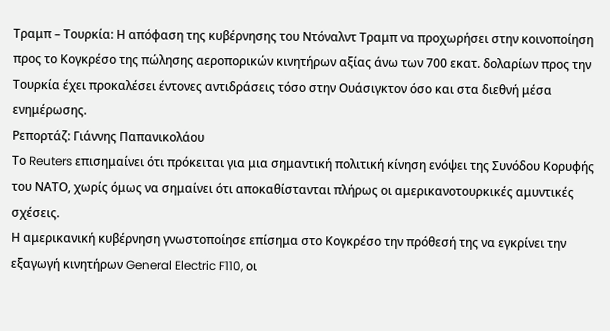Τραμπ – Τουρκία: Η απόφαση της κυβέρνησης του Ντόναλντ Τραμπ να προχωρήσει στην κοινοποίηση προς το Κογκρέσο της πώλησης αεροπορικών κινητήρων αξίας άνω των 700 εκατ. δολαρίων προς την Τουρκία έχει προκαλέσει έντονες αντιδράσεις τόσο στην Ουάσιγκτον όσο και στα διεθνή μέσα ενημέρωσης.
Ρεπορτάζ: Γιάννης Παπανικολάου
Το Reuters επισημαίνει ότι πρόκειται για μια σημαντική πολιτική κίνηση ενόψει της Συνόδου Κορυφής του ΝΑΤΟ, χωρίς όμως να σημαίνει ότι αποκαθίστανται πλήρως οι αμερικανοτουρκικές αμυντικές σχέσεις.
Η αμερικανική κυβέρνηση γνωστοποίησε επίσημα στο Κογκρέσο την πρόθεσή της να εγκρίνει την εξαγωγή κινητήρων General Electric F110, οι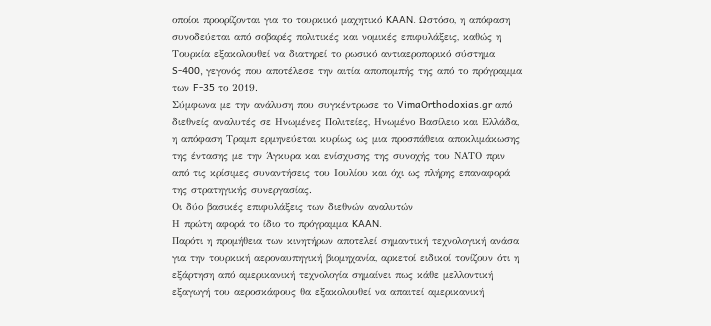οποίοι προορίζονται για το τουρκικό μαχητικό KAAN. Ωστόσο, η απόφαση συνοδεύεται από σοβαρές πολιτικές και νομικές επιφυλάξεις, καθώς η Τουρκία εξακολουθεί να διατηρεί το ρωσικό αντιαεροπορικό σύστημα S-400, γεγονός που αποτέλεσε την αιτία αποπομπής της από το πρόγραμμα των F-35 το 2019.
Σύμφωνα με την ανάλυση που συγκέντρωσε το VimaOrthodoxias.gr από διεθνείς αναλυτές σε Ηνωμένες Πολιτείες, Ηνωμένο Βασίλειο και Ελλάδα, η απόφαση Τραμπ ερμηνεύεται κυρίως ως μια προσπάθεια αποκλιμάκωσης της έντασης με την Άγκυρα και ενίσχυσης της συνοχής του ΝΑΤΟ πριν από τις κρίσιμες συναντήσεις του Ιουλίου και όχι ως πλήρης επαναφορά της στρατηγικής συνεργασίας.
Οι δύο βασικές επιφυλάξεις των διεθνών αναλυτών
Η πρώτη αφορά το ίδιο το πρόγραμμα KAAN.
Παρότι η προμήθεια των κινητήρων αποτελεί σημαντική τεχνολογική ανάσα για την τουρκική αεροναυπηγική βιομηχανία, αρκετοί ειδικοί τονίζουν ότι η εξάρτηση από αμερικανική τεχνολογία σημαίνει πως κάθε μελλοντική εξαγωγή του αεροσκάφους θα εξακολουθεί να απαιτεί αμερικανική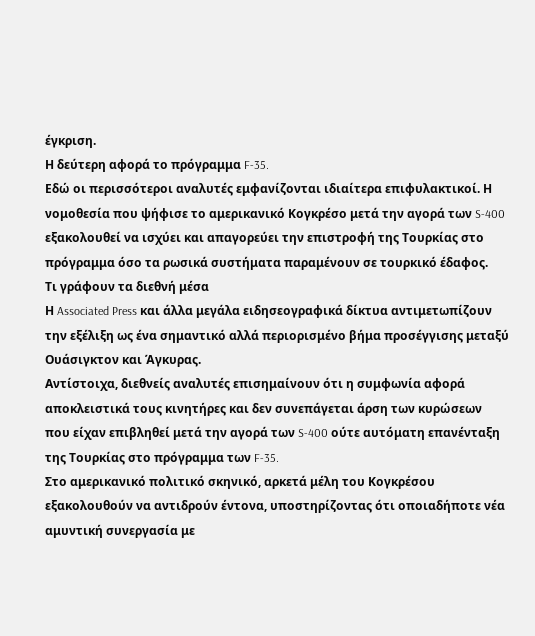έγκριση.
Η δεύτερη αφορά το πρόγραμμα F-35.
Εδώ οι περισσότεροι αναλυτές εμφανίζονται ιδιαίτερα επιφυλακτικοί. Η νομοθεσία που ψήφισε το αμερικανικό Κογκρέσο μετά την αγορά των S-400 εξακολουθεί να ισχύει και απαγορεύει την επιστροφή της Τουρκίας στο πρόγραμμα όσο τα ρωσικά συστήματα παραμένουν σε τουρκικό έδαφος.
Τι γράφουν τα διεθνή μέσα
Η Associated Press και άλλα μεγάλα ειδησεογραφικά δίκτυα αντιμετωπίζουν την εξέλιξη ως ένα σημαντικό αλλά περιορισμένο βήμα προσέγγισης μεταξύ Ουάσιγκτον και Άγκυρας.
Αντίστοιχα, διεθνείς αναλυτές επισημαίνουν ότι η συμφωνία αφορά αποκλειστικά τους κινητήρες και δεν συνεπάγεται άρση των κυρώσεων που είχαν επιβληθεί μετά την αγορά των S-400 ούτε αυτόματη επανένταξη της Τουρκίας στο πρόγραμμα των F-35.
Στο αμερικανικό πολιτικό σκηνικό, αρκετά μέλη του Κογκρέσου εξακολουθούν να αντιδρούν έντονα, υποστηρίζοντας ότι οποιαδήποτε νέα αμυντική συνεργασία με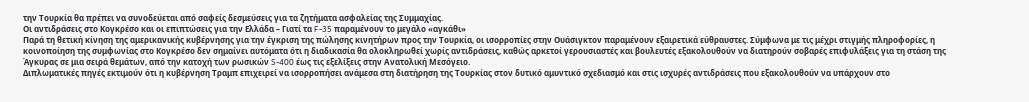την Τουρκία θα πρέπει να συνοδεύεται από σαφείς δεσμεύσεις για τα ζητήματα ασφαλείας της Συμμαχίας.
Οι αντιδράσεις στο Κογκρέσο και οι επιπτώσεις για την Ελλάδα – Γιατί τα F-35 παραμένουν το μεγάλο «αγκάθι»
Παρά τη θετική κίνηση της αμερικανικής κυβέρνησης για την έγκριση της πώλησης κινητήρων προς την Τουρκία, οι ισορροπίες στην Ουάσιγκτον παραμένουν εξαιρετικά εύθραυστες. Σύμφωνα με τις μέχρι στιγμής πληροφορίες, η κοινοποίηση της συμφωνίας στο Κογκρέσο δεν σημαίνει αυτόματα ότι η διαδικασία θα ολοκληρωθεί χωρίς αντιδράσεις, καθώς αρκετοί γερουσιαστές και βουλευτές εξακολουθούν να διατηρούν σοβαρές επιφυλάξεις για τη στάση της Άγκυρας σε μια σειρά θεμάτων, από την κατοχή των ρωσικών S-400 έως τις εξελίξεις στην Ανατολική Μεσόγειο.
Διπλωματικές πηγές εκτιμούν ότι η κυβέρνηση Τραμπ επιχειρεί να ισορροπήσει ανάμεσα στη διατήρηση της Τουρκίας στον δυτικό αμυντικό σχεδιασμό και στις ισχυρές αντιδράσεις που εξακολουθούν να υπάρχουν στο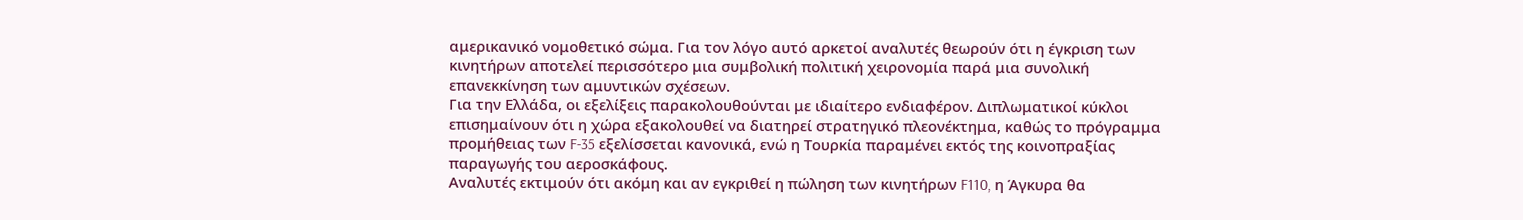αμερικανικό νομοθετικό σώμα. Για τον λόγο αυτό αρκετοί αναλυτές θεωρούν ότι η έγκριση των κινητήρων αποτελεί περισσότερο μια συμβολική πολιτική χειρονομία παρά μια συνολική επανεκκίνηση των αμυντικών σχέσεων.
Για την Ελλάδα, οι εξελίξεις παρακολουθούνται με ιδιαίτερο ενδιαφέρον. Διπλωματικοί κύκλοι επισημαίνουν ότι η χώρα εξακολουθεί να διατηρεί στρατηγικό πλεονέκτημα, καθώς το πρόγραμμα προμήθειας των F-35 εξελίσσεται κανονικά, ενώ η Τουρκία παραμένει εκτός της κοινοπραξίας παραγωγής του αεροσκάφους.
Αναλυτές εκτιμούν ότι ακόμη και αν εγκριθεί η πώληση των κινητήρων F110, η Άγκυρα θα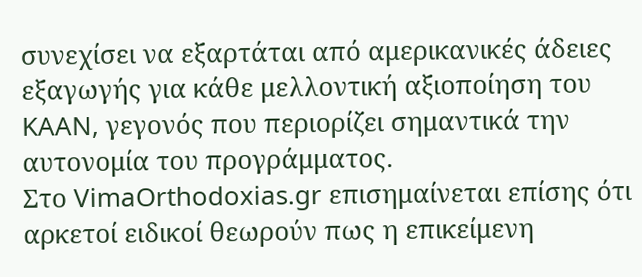συνεχίσει να εξαρτάται από αμερικανικές άδειες εξαγωγής για κάθε μελλοντική αξιοποίηση του KAAN, γεγονός που περιορίζει σημαντικά την αυτονομία του προγράμματος.
Στο VimaOrthodoxias.gr επισημαίνεται επίσης ότι αρκετοί ειδικοί θεωρούν πως η επικείμενη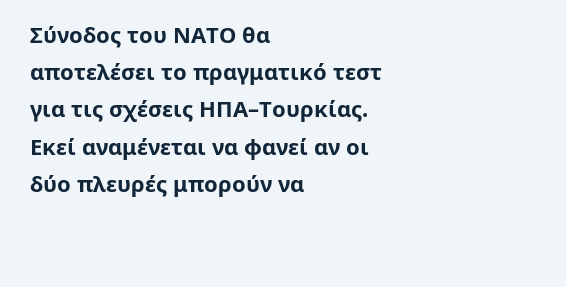Σύνοδος του ΝΑΤΟ θα αποτελέσει το πραγματικό τεστ για τις σχέσεις ΗΠΑ–Τουρκίας. Εκεί αναμένεται να φανεί αν οι δύο πλευρές μπορούν να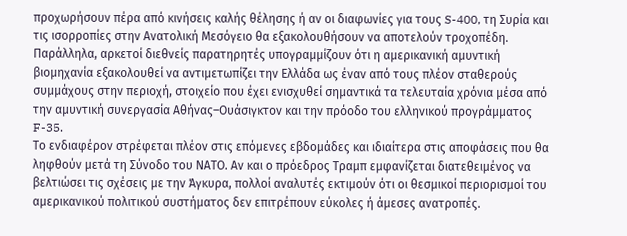προχωρήσουν πέρα από κινήσεις καλής θέλησης ή αν οι διαφωνίες για τους S-400, τη Συρία και τις ισορροπίες στην Ανατολική Μεσόγειο θα εξακολουθήσουν να αποτελούν τροχοπέδη.
Παράλληλα, αρκετοί διεθνείς παρατηρητές υπογραμμίζουν ότι η αμερικανική αμυντική βιομηχανία εξακολουθεί να αντιμετωπίζει την Ελλάδα ως έναν από τους πλέον σταθερούς συμμάχους στην περιοχή, στοιχείο που έχει ενισχυθεί σημαντικά τα τελευταία χρόνια μέσα από την αμυντική συνεργασία Αθήνας–Ουάσιγκτον και την πρόοδο του ελληνικού προγράμματος F-35.
Το ενδιαφέρον στρέφεται πλέον στις επόμενες εβδομάδες και ιδιαίτερα στις αποφάσεις που θα ληφθούν μετά τη Σύνοδο του ΝΑΤΟ. Αν και ο πρόεδρος Τραμπ εμφανίζεται διατεθειμένος να βελτιώσει τις σχέσεις με την Άγκυρα, πολλοί αναλυτές εκτιμούν ότι οι θεσμικοί περιορισμοί του αμερικανικού πολιτικού συστήματος δεν επιτρέπουν εύκολες ή άμεσες ανατροπές.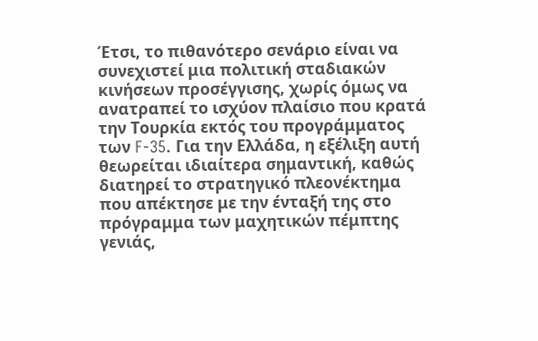Έτσι, το πιθανότερο σενάριο είναι να συνεχιστεί μια πολιτική σταδιακών κινήσεων προσέγγισης, χωρίς όμως να ανατραπεί το ισχύον πλαίσιο που κρατά την Τουρκία εκτός του προγράμματος των F-35. Για την Ελλάδα, η εξέλιξη αυτή θεωρείται ιδιαίτερα σημαντική, καθώς διατηρεί το στρατηγικό πλεονέκτημα που απέκτησε με την ένταξή της στο πρόγραμμα των μαχητικών πέμπτης γενιάς,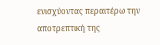ενισχύοντας περαιτέρω την αποτρεπτική της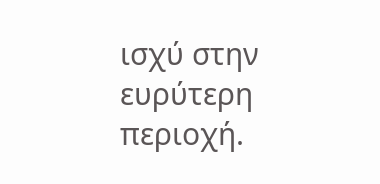ισχύ στην ευρύτερη περιοχή.